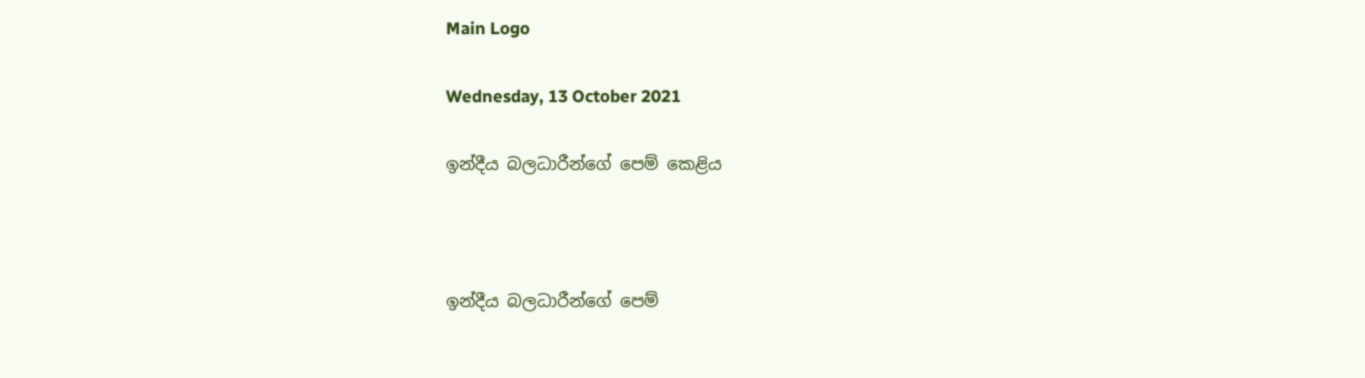Main Logo

Wednesday, 13 October 2021

ඉන්දීය බලධාරීන්ගේ පෙම් කෙළිය



ඉන්දීය බලධාරීන්ගේ පෙම්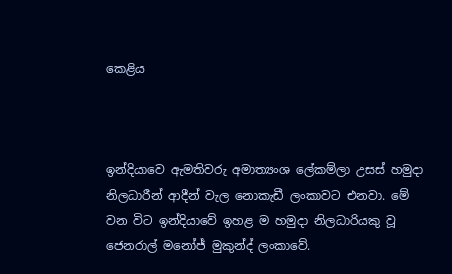කෙළිය



ඉන්දියාවෙ ඇමතිවරු අමාත්‍යංශ ලේකම්ලා උසස් හමුදා නිලධාරීන් ආදීන් වැල නොකැඩී ලංකාවට එනවා. මේ වන විට ඉන්දියාවේ ඉහළ ම හමුදා නිලධාරියකු වූ ජෙනරාල් මනෝජ් මුකුන්ද් ලංකාවේ.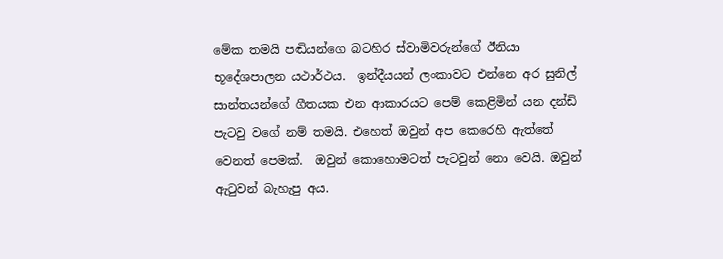මේක තමයි පඬියන්ගෙ බටහිර ස්වාමිවරුන්ගේ ඊනියා භූදේශපාලන යථාර්ථය.  ඉන්දීයයන් ලංකාවට එන්නෙ අර සුනිල් සාන්තයන්ගේ ගීතයක එන ආකාරයට පෙම් කෙළිමින් යන දන්ඩි පැටවු වගේ නම් තමයි. එහෙත් ඔවුන් අප කෙරෙහි ඇත්තේ වෙනත් පෙමක්.  ඔවුන් කොහොමටත් පැටවුන් නො වෙයි. ඔවුන් ඇටුවන් බැහැපු අය.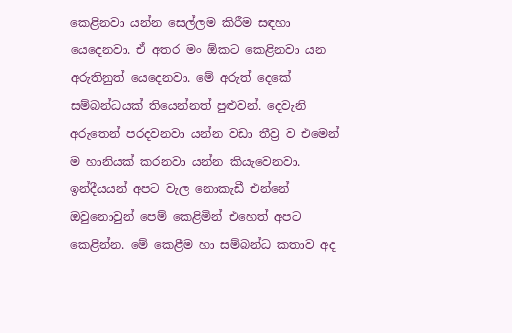කෙළිනවා යන්න සෙල්ලම කිරීම සඳහා යෙදෙනවා. ඒ අතර මං ඕකට කෙළිනවා යන අරුතිනුත් යෙදෙනවා. මේ අරුත් දෙකේ සම්බන්ධයක් තියෙන්නත් පුළුවන්. දෙවැනි අරුතෙන් පරදවනවා යන්න වඩා තීව්‍ර ව එමෙන් ම හානියක් කරනවා යන්න කියැවෙනවා. ඉන්දීයයන් අපට වැල නොකැඩී එන්නේ ඔවුනොවුන් පෙම් කෙළිමින් එහෙත් අපට කෙළින්න. මේ කෙළීම හා සම්බන්ධ කතාව අද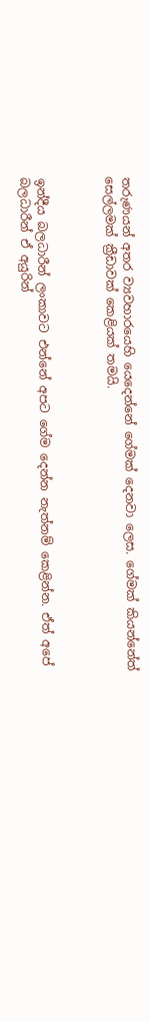තරුණයන් අතර ව්‍යවහාරයෙහි යෙදෙන්නේ ගේමක් දෙනවා ලෙස. ගේමක් කියන්නේත් සෙල්ලමක් ක්‍රීඩාවක් කෙළියක් තමයි.



ඉන්දීය බලධාරීන් ලංකාවට එන්නේ අපට ගේම දෙන්න නැත්නම් කෙළින්න. ඒත් අපේ බලධාරීන් ඒ අයුරින්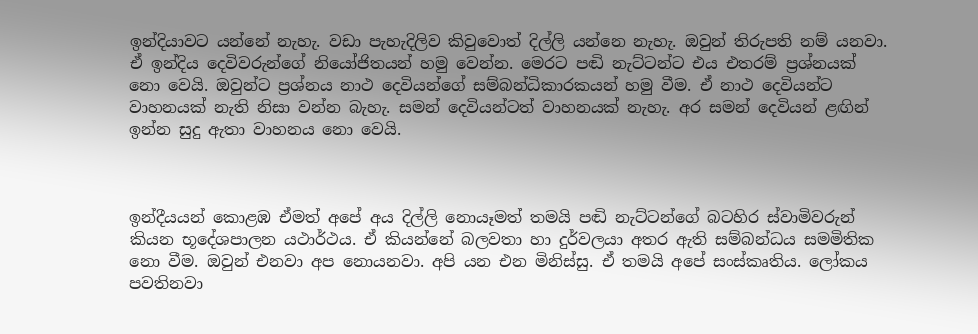ඉන්දියාවට යන්නේ නැහැ. වඩා පැහැදිලිව කිවුවොත් දිල්ලි යන්නෙ නැහැ. ඔවුන් තිරුපති නම් යනවා. ඒ ඉන්දිය දෙවිවරුන්ගේ නියෝජිතයන් හමු වෙන්න. මෙරට පඬි නැට්ටන්ට එය එතරම් ප්‍රශ්නයක් නො වෙයි. ඔවුන්ට ප්‍රශ්නය නාථ දෙවියන්ගේ සම්බන්ධිකාරකයන් හමු වීම. ඒ නාථ දෙවියන්ට වාහනයක් නැති නිසා වන්න බැහැ. සමන් දෙවියන්ටත් වාහනයක් නැහැ. අර සමන් දෙවියන් ළඟින් ඉන්න සුදු ඇතා වාහනය නො වෙයි.



ඉන්දීයයන් කොළඹ ඒමත් අපේ අය දිල්ලි නොයෑමත් තමයි පඬි නැට්ටන්ගේ බටහිර ස්වාමිවරුන් කියන භූදේශපාලන යථාර්ථය. ඒ කියන්නේ බලවතා හා දුර්වලයා අතර ඇති සම්බන්ධය සමමිතික නො වීම. ඔවුන් එනවා අප නොයනවා. අපි යන එන මිනිස්සු. ඒ තමයි අපේ සංස්කෘතිය. ලෝකය පවතිනවා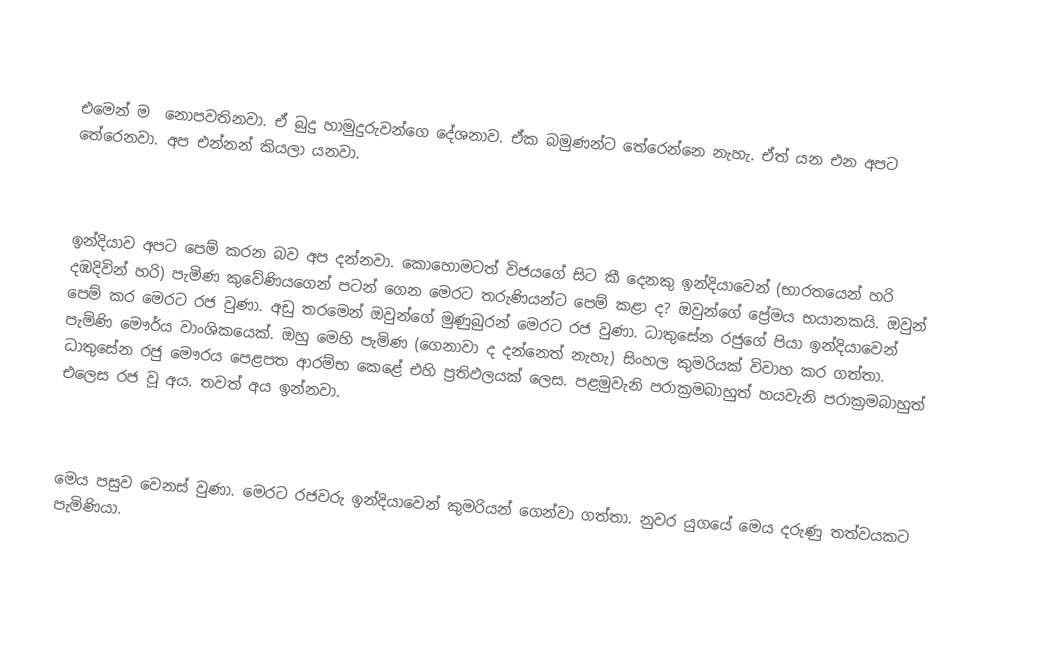එමෙන් ම  නොපවතිනවා. ඒ බුදු හාමුදුරුවන්ගෙ දේශනාව. ඒක බමුණන්ට තේරෙන්නෙ නැහැ. ඒත් යන එන අපට තේරෙනවා. අප එන්නන් කියලා යනවා.



ඉන්දියාව අපට පෙම් කරන බව අප දන්නවා. කොහොමටත් විජයගේ සිට කී දෙනකු ඉන්දියාවෙන් (භාරතයෙන් හරි දඹදිවින් හරි) පැමිණ කුවේණියගෙන් පටන් ගෙන මෙරට තරුණියන්ට පෙම් කළා ද? ඔවුන්ගේ ප්‍රේමය භයානකයි. ඔවුන් පෙම් කර මෙරට රජ වුණා. අඩු තරමෙන් ඔවුන්ගේ මුණුබුරන් මෙරට රජ වුණා. ධාතුසේන රජුගේ පියා ඉන්දියාවෙන් පැමිණි මෞර්ය වාංශිකයෙක්. ඔහු මෙහි පැමිණ (ගෙනාවා ද දන්නෙත් නැහැ) සිංහල කුමරියක් විවාහ කර ගත්තා.  ධාතුසේන රජු මෞරය පෙළපත ආරම්භ කෙළේ එහි ප්‍රතිඵලයක් ලෙස. පළමුවැනි පරාක්‍රමබාහුත් හයවැනි පරාක්‍රමබාහුත් එලෙස රජ වූ අය. තවත් අය ඉන්නවා.



මෙය පසුව වෙනස් වුණා. මෙරට රජවරු ඉන්දියාවෙන් කුමරියන් ගෙන්වා ගත්තා. නුවර යුගයේ මෙය දරුණු තත්වයකට පැමිණියා.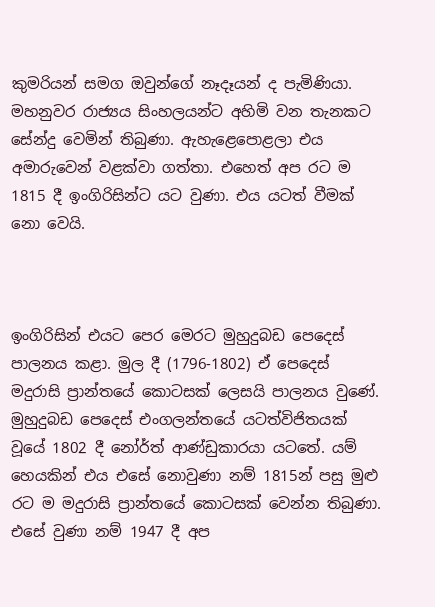කුමරියන් සමග ඔවුන්ගේ නෑදෑයන් ද පැමිණියා. මහනුවර රාජ්‍යය සිංහලයන්ට අහිමි වන තැනකට සේන්දු වෙමින් තිබුණා. ඇහැළෙපොළලා එය අමාරුවෙන් වළක්වා ගත්තා. එහෙත් අප රට ම 1815 දී ඉංගිරිසින්ට යට වුණා. එය යටත් වීමක් නො වෙයි.



ඉංගිරිසින් එයට පෙර මෙරට මුහුදුබඩ පෙදෙස් පාලනය කළා. මුල දී (1796-1802) ඒ පෙදෙස් මදුරාසි ප්‍රාන්තයේ කොටසක් ලෙසයි පාලනය වුණේ.  මුහුදුබඩ පෙදෙස් එංගලන්තයේ යටත්විජිතයක් වූයේ 1802 දී නෝර්ත් ආණ්ඩුකාරයා යටතේ. යම් හෙයකින් එය එසේ නොවුණා නම් 1815න් පසු මුළු රට ම මදුරාසි ප්‍රාන්තයේ කොටසක් වෙන්න තිබුණා. එසේ වුණා නම් 1947 දී අප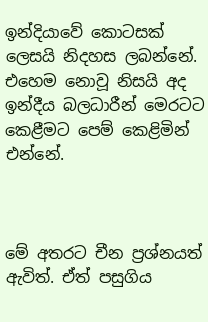ඉන්දියාවේ කොටසක් ලෙසයි නිදහස ලබන්නේ. එහෙම නොවූ නිසයි අද ඉන්දීය බලධාරීන් මෙරටට කෙළීමට පෙම් කෙළිමින් එන්නේ.



මේ අතරට චීන ප්‍රශ්නයත් ඇවිත්. ඒත් පසුගිය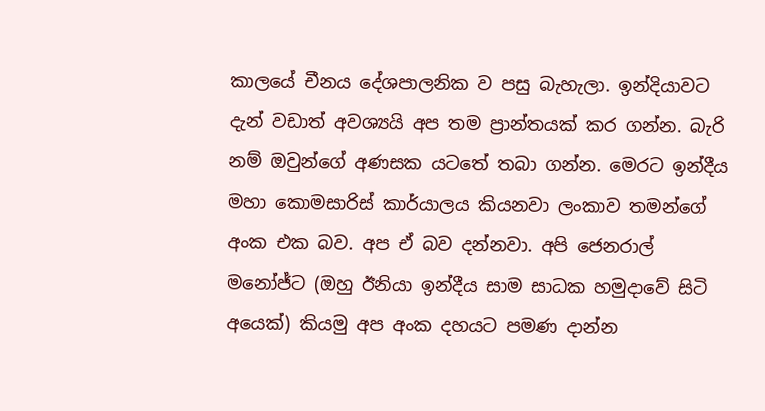කාලයේ චීනය දේශපාලනික ව පසු බැහැලා. ඉන්දියාවට දැන් වඩාත් අවශ්‍යයි අප තම ප්‍රාන්තයක් කර ගන්න. බැරි නම් ඔවුන්ගේ අණසක යටතේ තබා ගන්න. මෙරට ඉන්දීය මහා කොමසාරිස් කාර්යාලය කියනවා ලංකාව තමන්ගේ අංක එක බව. අප ඒ බව දන්නවා. අපි ජෙනරාල් මනෝජ්ට (ඔහු ඊනියා ඉන්දීය සාම සාධක හමුදාවේ සිටි අයෙක්) කියමු අප අංක දහයට පමණ දාන්න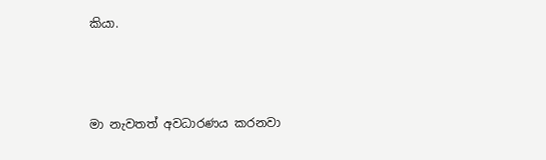කියා.



මා නැවතත් අවධාරණය කරනවා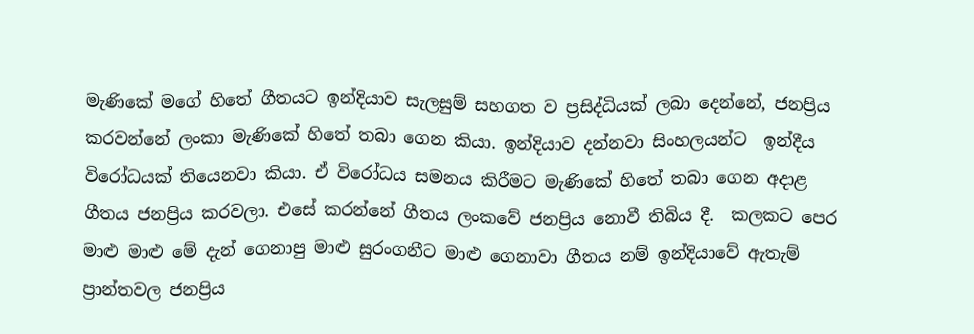මැණිකේ මගේ හිතේ ගීතයට ඉන්දියාව සැලසුම් සහගත ව ප්‍රසිද්ධියක් ලබා දෙන්නේ, ජනප්‍රිය කරවන්නේ ලංකා මැණිකේ හිතේ තබා ගෙන කියා. ඉන්දියාව දන්නවා සිංහලයන්ට  ඉන්දීය විරෝධයක් තියෙනවා කියා. ඒ විරෝධය සමනය කිරීමට මැණිකේ හිතේ තබා ගෙන අදාළ ගීතය ජනප්‍රිය කරවලා. එසේ කරන්නේ ගීතය ලංකවේ ජනප්‍රිය නොවී තිබිය දී.  කලකට පෙර මාළු මාළු මේ දැන් ගෙනාපු මාළු සුරංගනීට මාළු ගෙනාවා ගීතය නම් ඉන්දියාවේ ඇතැම් ප්‍රාන්තවල ජනප්‍රිය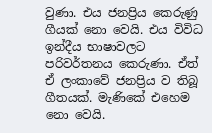වුණා. එය ජනප්‍රිය කෙරුණු ගීයක් නො වෙයි. එය විවිධ ඉන්දීය භාෂාවලට පරිවර්තනය කෙරුණා. ඒත් ඒ ලංකාවේ ජනප්‍රිය ව තිබූ ගීතයක්. මැණිකේ එහෙම නො වෙයි.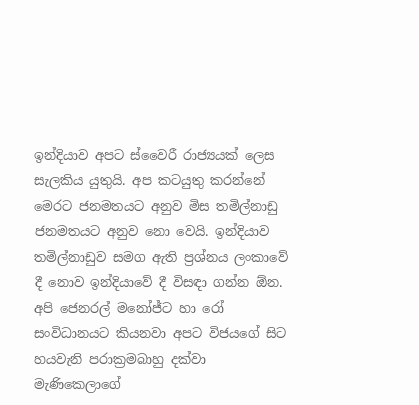ඉන්දියාව අපට ස්වෛරී රාජ්‍යයක් ලෙස සැලකිය යුතුයි. අප කටයුතු කරන්නේ මෙරට ජනමතයට අනුව මිස තමිල්නාඩු ජනමතයට අනුව නො වෙයි. ඉන්දියාව තමිල්නාඩුව සමග ඇති ප්‍රශ්නය ලංකාවේ දී නොව ඉන්දියාවේ දී විසඳා ගන්න ඕන. අපි ජෙනරල් මනෝජ්ට හා රෝ සංවිධානයට කියනවා අපට විජයගේ සිට හයවැනි පරාක්‍රමබාහු දක්වා මැණිකෙලාගේ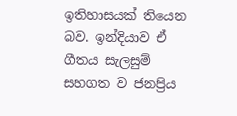ඉතිහාසයක් තියෙන බව. ඉන්දියාව ඒ ගීතය සැලසුම් සහගත ව ජනප්‍රිය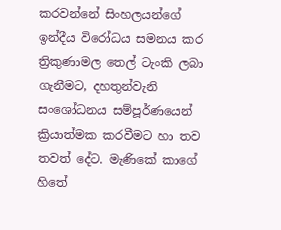කරවන්නේ සිංහලයන්ගේ ඉන්දීය විරෝධය සමනය කර ත්‍රිකුණාමල තෙල් ටැංකි ලබා ගැනීමට, දහතුන්වැනි සංශෝධනය සම්පූර්ණයෙන් ක්‍රියාත්මක කරවීමට හා තව තවත් දේට. මැණිකේ කාගේ හිතේ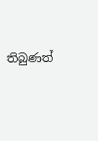තිබුණත්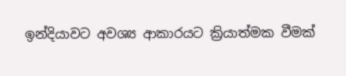ඉන්දියාවට අවශ්‍ය ආකාරයට ක්‍රියාත්මක වීමක්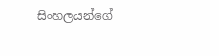සිංහලයන්ගේ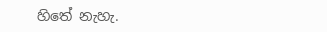හිතේ නැහැ.